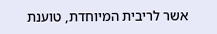אשר לריבית המיוחדת, טוענת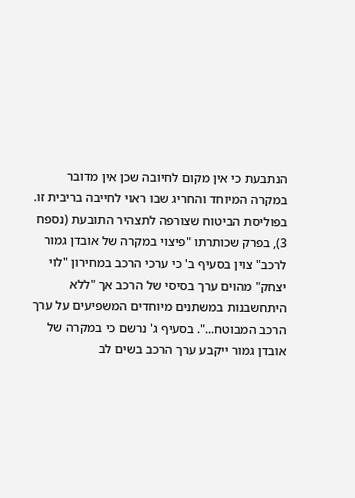הנתבעת כי אין מקום לחיובה שכן אין מדובר במקרה המיוחד והחריג שבו ראוי לחייבה בריבית זו.
בפוליסת הביטוח שצורפה לתצהיר התובעת (נספח 3), בפרק שכותרתו "פיצוי במקרה של אובדן גמור לרכב" צוין בסעיף ב' כי ערכי הרכב במחירון "לוי יצחק" מהוים ערך בסיסי של הרכב אך "ללא היתחשבנות במשתנים מיוחדים המשפיעים על ערך הרכב המבוטח...". בסעיף ג' נרשם כי במקרה של אובדן גמור ייקבע ערך הרכב בשים לב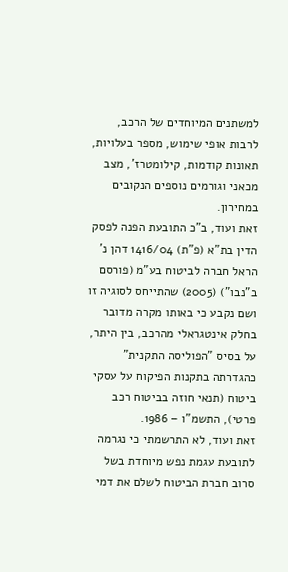למשתנים המיוחדים של הרכב, לרבות אופי שימוש, מספר בעלויות, תאונות קודמות, קילומטרז', מצב מכאני וגורמים נוספים הנקובים במחירון.
זאת ועוד, ב"כ התובעת הפנה לפסק הדין בת"א (פ"ת) 1416/04 דהן נ' הראל חברה לביטוח בע"מ (פורסם ב"נבו") (2005) שהתייחס לסוגיה זו ושם נקבע כי באותו מקרה מדובר בחלק אינטגראלי מהרכב, בין היתר, על בסיס "הפוליסה התקנית" כהגדרתה בתקנות הפיקוח על עסקי ביטוח (תנאי חוזה בביטוח רכב פרטי), התשמ"ו – 1986.
זאת ועוד, לא התרשמתי כי נגרמה לתובעת עגמת נפש מיוחדת בשל סרוב חברת הביטוח לשלם את דמי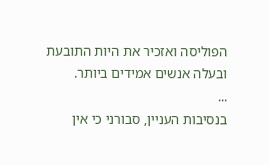הפוליסה ואזכיר את היות התובעת ובעלה אנשים אמידים ביותר.
...
בנסיבות העניין, סבורני כי אין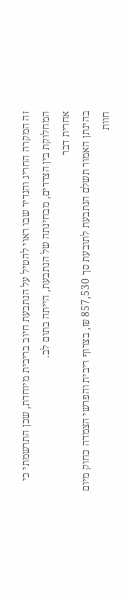זה המקרה החריג והנדיר שבו ראוי להטיל על הנתבעת חיוב בריבית מיוחדת, שכן התרשמתי כי המחלוקת בין הצדדים, מבחינתה של הנתבעת, הייתה בתום לב.
אחרית דבר
בהינתן האמור תשלם הנתבעת לתובעת סך 857,530 ₪, בצרוף ריבית והפרשי הצמדה כחוק מיום חוות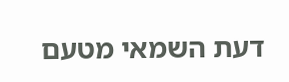דעת השמאי מטעם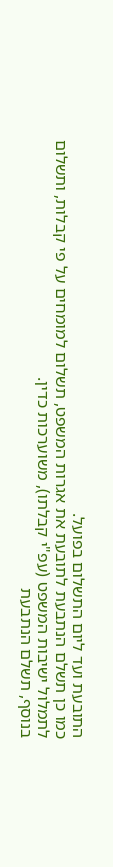התובעת ועד ליום התשלום בפועל.
כמו כן תשלם הנתבעת לתובעת את אגרות המשפט, תשלום למומחים על פי קבלות, ותשלום לתמלול ישיבות המשפט (עפ"י קבלתו), משוערכות כדין.
בנוסף, תשלם הנתבעת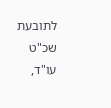לתובעת שכ"ט עו"ד,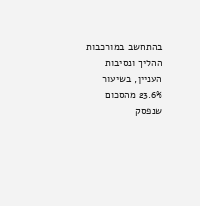בהתחשב במורכבות ההליך ונסיבות העניין, בשיעור 23.6% מהסכום שנפסק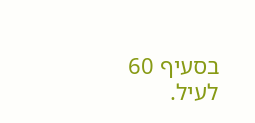בסעיף 60 לעיל.